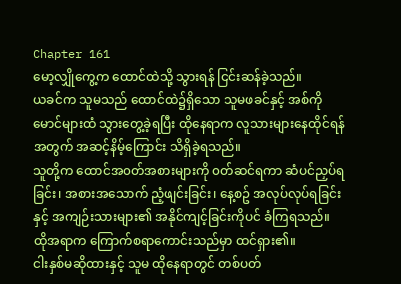Chapter 161
မော့လျှိုကွေ့က ထောင်ထဲသို့ သွားရန် ငြင်းဆန်ခဲ့သည်။
ယခင်က သူမသည် ထောင်ထဲ၌ရှိသော သူမဖခင်နှင့် အစ်ကိုမောင်များထံ သွားတွေ့ခဲ့ရပြီး ထိုနေရာက လူသားများနေထိုင်ရန်အတွက် အဆင့်နိမ့်ကြောင်း သိရှိခဲ့ရသည်။
သူတို့က ထောင်အ၀တ်အစားများကို ၀တ်ဆင်ရကာ ဆံပင်ညှပ်ရခြင်း၊ အစားအသောက် ညံ့ဖျင်းခြင်း၊ နေ့စဥ် အလုပ်လုပ်ရခြင်းနှင့် အကျဉ်းသားများ၏ အနိုင်ကျင့်ခြင်းကိုပင် ခံကြရသည်။ ထိုအရာက ကြောက်စရာကောင်းသည်မှာ ထင်ရှား၏။
ငါးနှစ်မဆိုထားနှင့် သူမ ထိုနေရာတွင် တစ်ပတ်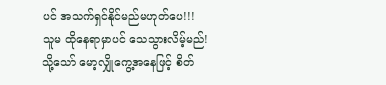ပင် အသက်ရှင်နိုင်မည်မဟုတ်ပေ!!!
သူမ ထိုနေရာမှာပင် သေသွားလိမ့်မည်!
သို့သော် မော့လျှိုကွေ့အနေဖြင့် စိတ်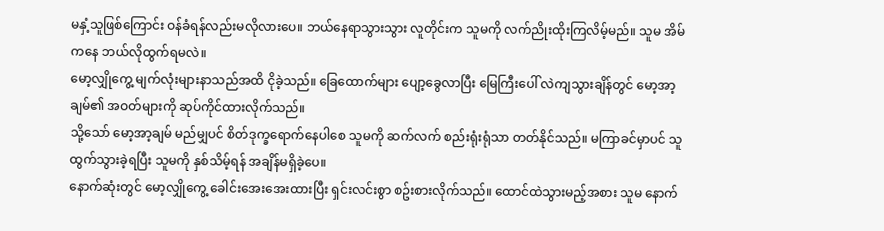မနှံ့သူဖြစ်ကြောင်း ဝန်ခံရန်လည်းမလိုလားပေ။ ဘယ်နေရာသွားသွား လူတိုင်းက သူမကို လက်ညိုးထိုးကြလိမ့်မည်။ သူမ အိမ်ကနေ ဘယ်လိုထွက်ရမလဲ။
မော့လျှိုကွေ့ မျက်လုံးများနာသည်အထိ ငိုခဲ့သည်။ ခြေထောက်များ ပျော့ခွေလာပြီး မြေကြီးပေါ် လဲကျသွားချိန်တွင် မော့အာ့ချမ်၏ အဝတ်များကို ဆုပ်ကိုင်ထားလိုက်သည်။
သို့သော် မော့အာ့ချမ် မည်မျှပင် စိတ်ဒုက္ခရောက်နေပါစေ သူမကို ဆက်လက် စည်းရုံးရုံသာ တတ်နိုင်သည်။ မကြာခင်မှာပင် သူ ထွက်သွားခဲ့ရပြီး သူမကို နှစ်သိမ့်ရန် အချိန်မရှိခဲ့ပေ။
နောက်ဆုံးတွင် မော့လျှိုကွေ့ ခေါင်းအေးအေးထားပြီး ရှင်းလင်းစွာ စဥ်းစားလိုက်သည်။ ထောင်ထဲသွားမည့်အစား သူမ နောက်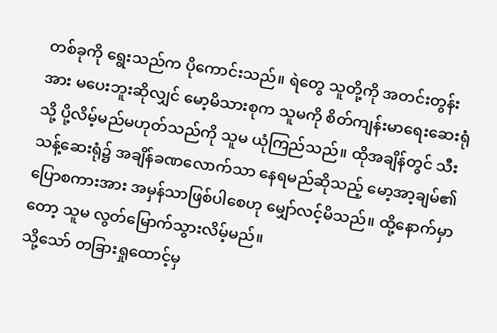တစ်ခုကို ရွေးသည်က ပိုကောင်းသည်။ ရဲတွေ သူတို့ကို အတင်းတွန်းအား မပေးဘူးဆိုလျှင် မော့မိသားစုက သူမကို စိတ်ကျန်းမာရေးဆေးရုံသို့ ပို့လိမ့်မည်မဟုတ်သည်ကို သူမ ယုံကြည်သည်။ ထိုအချိန်တွင် သီးသန့်ဆေးရုံ၌ အချိန်ခဏလောက်သာ နေရမည်ဆိုသည့် မော့အာ့ချမ်၏ပြောစကားအား အမှန်သာဖြစ်ပါစေဟု မျှော်လင့်မိသည်။ ထို့နောက်မှာတော့ သူမ လွတ်မြောက်သွားလိမ့်မည်။
သို့သော် တခြားရှုထောင့်မှ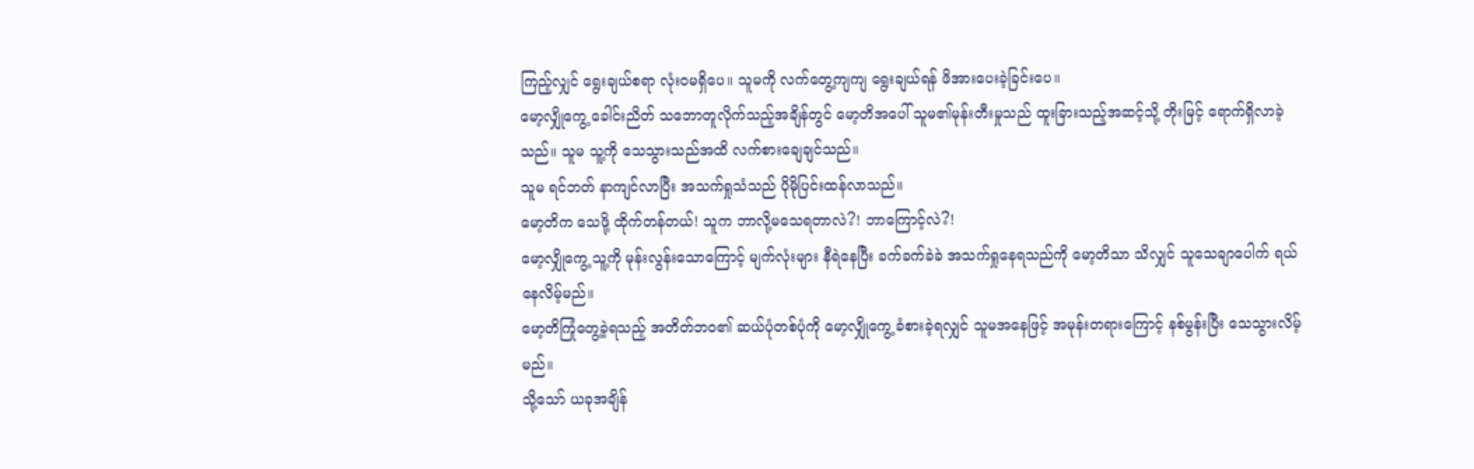ကြည့်လျှင် ရွေးချယ်စရာ လုံးဝမရှိပေ။ သူမကို လက်တွေ့ကျကျ ရွေးချယ်ရန် ဖိအားပေးခဲ့ခြင်းပေ။
မော့လျှိုကွေ့ ခေါင်းညိတ် သဘောတူလိုက်သည့်အချိန်တွင် မော့တိအပေါ် သူမ၏မုန်းတီးမှုသည် ထူးခြားသည့်အဆင့်သို့ တိုးမြင့် ရောက်ရှိလာခဲ့သည်။ သူမ သူ့ကို သေသွားသည်အထိ လက်စားချေချင်သည်။
သူမ ရင်ဘတ် နာကျင်လာပြီး အသက်ရှုသံသည် ပိုမိုပြင်းထန်လာသည်။
မော့တိက သေဖို့ ထိုက်တန်တယ်! သူက ဘာလို့မသေရတာလဲ?! ဘာကြောင့်လဲ?!
မော့လျှိုကွေ့ သူ့ကို မုန်းလွန်းသောကြောင့် မျက်လုံးများ နီရဲနေပြီး ခက်ခက်ခဲခဲ အသက်ရှုနေရသည်ကို မော့တိသာ သိလျှင် သူသေချာပေါက် ရယ်နေလိမ့်မည်။
မော့တိကြုံတွေ့ခဲ့ရသည့် အတိတ်ဘဝ၏ ဆယ်ပုံတစ်ပုံကို မော့လျှိုကွေ့ ခံစားခဲ့ရလျှင် သူမအနေဖြင့် အမုန်းတရားကြောင့် နစ်မွန်းပြီး သေသွားလိမ့်မည်။
သို့သော် ယခုအချိန်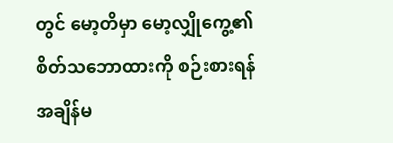တွင် မော့တိမှာ မော့လျှိုကွေ့၏ စိတ်သဘောထားကို စဉ်းစားရန် အချိန်မ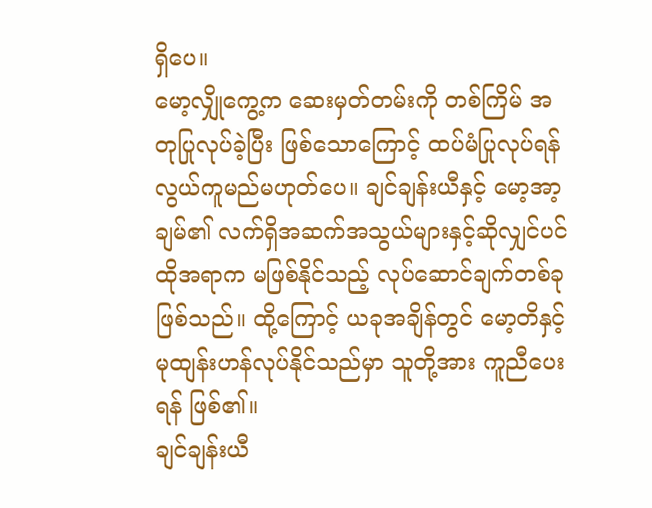ရှိပေ။
မော့လျှိုကွေ့က ဆေးမှတ်တမ်းကို တစ်ကြိမ် အတုပြုလုပ်ခဲ့ပြီး ဖြစ်သောကြောင့် ထပ်မံပြုလုပ်ရန် လွယ်ကူမည်မဟုတ်ပေ။ ချင်ချန်းယီနှင့် မော့အာ့ချမ်၏ လက်ရှိအဆက်အသွယ်များနှင့်ဆိုလျှင်ပင် ထိုအရာက မဖြစ်နိုင်သည့် လုပ်ဆောင်ချက်တစ်ခု ဖြစ်သည်။ ထို့ကြောင့် ယခုအချိန်တွင် မော့တိနှင့် မုထျန်းဟန်လုပ်နိုင်သည်မှာ သူတို့အား ကူညီပေးရန် ဖြစ်၏။
ချင်ချန်းယီ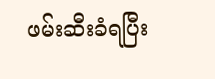ဖမ်းဆီးခံရပြီး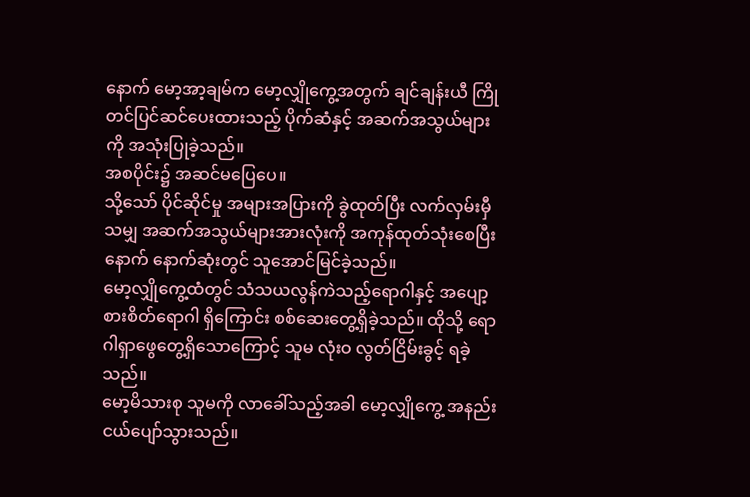နောက် မော့အာ့ချမ်က မော့လျှိုကွေ့အတွက် ချင်ချန်းယီ ကြိုတင်ပြင်ဆင်ပေးထားသည့် ပိုက်ဆံနှင့် အဆက်အသွယ်များကို အသုံးပြုခဲ့သည်။
အစပိုင်း၌ အဆင်မပြေပေ။
သို့သော် ပိုင်ဆိုင်မှု အများအပြားကို ခွဲထုတ်ပြီး လက်လှမ်းမှီသမျှ အဆက်အသွယ်များအားလုံးကို အကုန်ထုတ်သုံးစေပြီးနောက် နောက်ဆုံးတွင် သူအောင်မြင်ခဲ့သည်။
မော့လျှိုကွေ့ထံတွင် သံသယလွန်ကဲသည့်ရောဂါနှင့် အပျော့စားစိတ်ရောဂါ ရှိကြောင်း စစ်ဆေးတွေ့ရှိခဲ့သည်။ ထိုသို့ ရောဂါရှာဖွေတွေ့ရှိသောကြောင့် သူမ လုံးဝ လွတ်ငြိမ်းခွင့် ရခဲ့သည်။
မော့မိသားစု သူမကို လာခေါ်သည့်အခါ မော့လျှိုကွေ့ အနည်းငယ်ပျော်သွားသည်။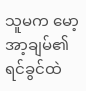သူမက မော့အာ့ချမ်၏ ရင်ခွင်ထဲ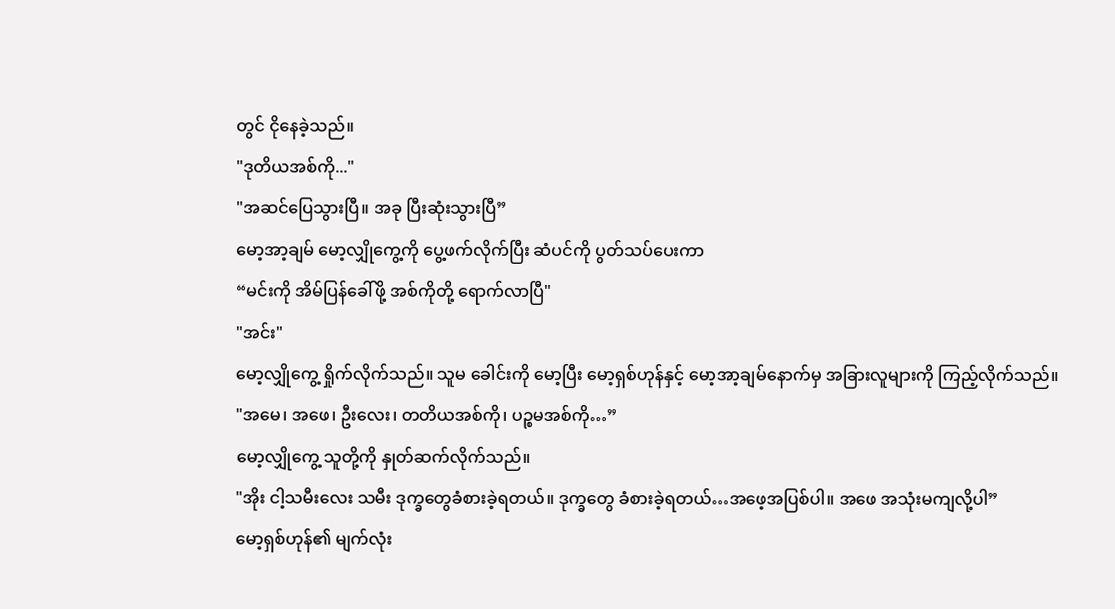တွင် ငိုနေခဲ့သည်။
"ဒုတိယအစ်ကို..."
"အဆင်ပြေသွားပြီ။ အခု ပြီးဆုံးသွားပြီ”
မော့အာ့ချမ် မော့လျှိုကွေ့ကို ပွေ့ဖက်လိုက်ပြီး ဆံပင်ကို ပွတ်သပ်ပေးကာ
“မင်းကို အိမ်ပြန်ခေါ်ဖို့ အစ်ကိုတို့ ရောက်လာပြီ"
"အင်း"
မော့လျှိုကွေ့ ရှိုက်လိုက်သည်။ သူမ ခေါင်းကို မော့ပြီး မော့ရှစ်ဟုန်နှင့် မော့အာ့ချမ်နောက်မှ အခြားလူများကို ကြည့်လိုက်သည်။
"အမေ၊ အဖေ၊ ဦးလေး၊ တတိယအစ်ကို၊ ပဉ္စမအစ်ကို…”
မော့လျှိုကွေ့ သူတို့ကို နှုတ်ဆက်လိုက်သည်။
"အိုး ငါ့သမီးလေး သမီး ဒုက္ခတွေခံစားခဲ့ရတယ်။ ဒုက္ခတွေ ခံစားခဲ့ရတယ်…အဖေ့အပြစ်ပါ။ အဖေ အသုံးမကျလို့ပါ”
မော့ရှစ်ဟုန်၏ မျက်လုံး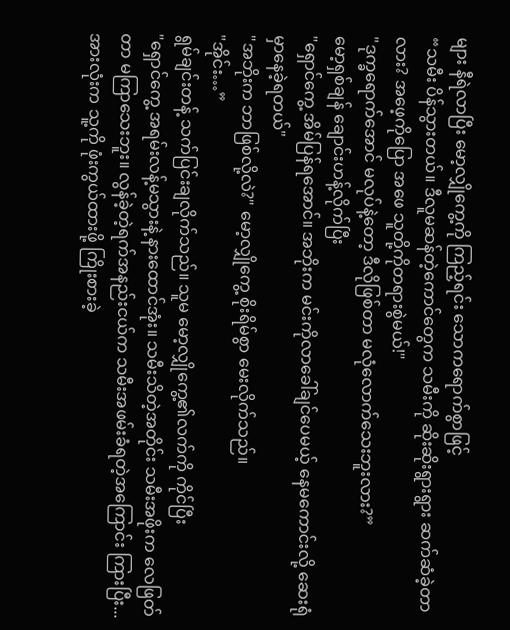များ နီရဲလာပြီး မော့လျှိုကွေ့ကို ကြည့်ရင်း သောကရောက်စွာဖြင့်
“သမီး ပိန်သွားတယ်။ ဒီလူမဆန်တဲ့ကောင်တွေက သမီးကို ဆိုးဆိုးရွားရွား ဆက်ဆံခဲ့တာလား? အဖေ့ကိုပြော အဖေ သူတို့ကိုတရားစွဲမယ်!"
"ဒုက္ခရောက်အောင် မလုပ်နဲ့တော့ ဒီလိုဖြစ်တာ မလုံလောက်သေးဘူးလား?”
မော့ရှစ်ချန် ချောင်းဟန့်လိုက်ပြီး
"ရှောင်ကွေ့ အိမ်ပြန်ရအောင်။ အဘိုးက မင်းကိုလာခေါ်ချင်ပေမယ့် နေမကောင်းလို့ ဆေးရုံမှာနေခဲ့ရတယ်"
"အဘိုးက ဘာဖြစ်လို့လဲ?" မော့လျှိုကွေ့ စိုးရိမ်စွာ မေးလိုက်သည်။
"အိုင်း…”
ရွမ်ချင်းတန့် သက်ပြင်းချလိုက်သည်။ သူမ မော့လျှိုကွေ့၏လက်ကို ကိုင်ပြီး
"ရှောင်ကွေ့ အရမ်းလန့်မသွားနဲ့ နားထောင်အုံး။ သမီးသိတဲ့အတိုင်း သမီးအဖိုးက လေဖြတ်တာ မကြာသေးဘူး။ လွန်ခဲ့တဲ့ရက်အနည်းငယ်က သမီးအဖမ်းခံရတဲ့အကြောင်း ကြားပြီး...အားလုံးက သူ့ကို ဖုံးကွယ်ထားဖို့ ကြိုးစားခဲ့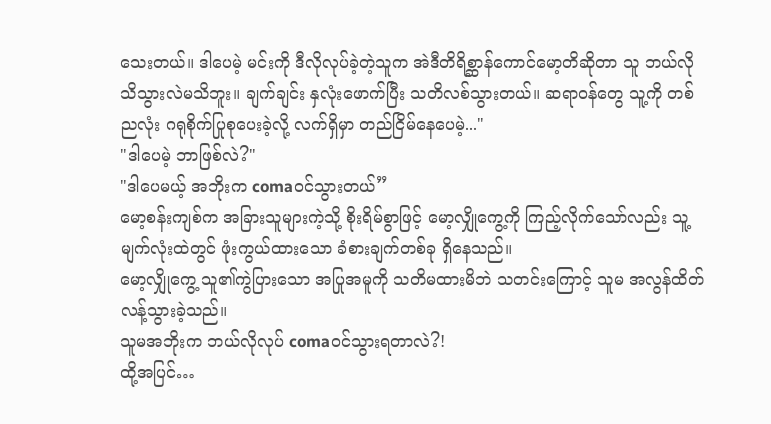သေးတယ်။ ဒါပေမဲ့ မင်းကို ဒီလိုလုပ်ခဲ့တဲ့သူက အဲဒီတိရိစ္ဆာန်ကောင်မော့တိဆိုတာ သူ ဘယ်လိုသိသွားလဲမသိဘူး။ ချက်ချင်း နှလုံးဖောက်ပြီး သတိလစ်သွားတယ်။ ဆရာဝန်တွေ သူ့ကို တစ်ညလုံး ဂရုစိုက်ပြုစုပေးခဲ့လို့ လက်ရှိမှာ တည်ငြိမ်နေပေမဲ့..."
"ဒါပေမဲ့ ဘာဖြစ်လဲ?"
"ဒါပေမယ့် အဘိုးက comaဝင်သွားတယ်”
မော့စန်းကျစ်က အခြားသူများကဲ့သို့ စိုးရိမ်စွာဖြင့် မော့လျှိုကွေ့ကို ကြည့်လိုက်သော်လည်း သူ့မျက်လုံးထဲတွင် ဖုံးကွယ်ထားသော ခံစားချက်တစ်ခု ရှိနေသည်။
မော့လျှိုကွေ့ သူ၏ကွဲပြားသော အပြုအမူကို သတိမထားမိဘဲ သတင်းကြောင့် သူမ အလွန်ထိတ်လန့်သွားခဲ့သည်။
သူမအဘိုးက ဘယ်လိုလုပ် comaဝင်သွားရတာလဲ?!
ထို့အပြင်…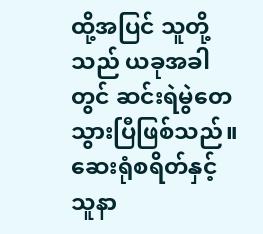ထို့အပြင် သူတို့သည် ယခုအခါတွင် ဆင်းရဲမွဲတေသွားပြီဖြစ်သည်။
ဆေးရုံစရိတ်နှင့် သူနာ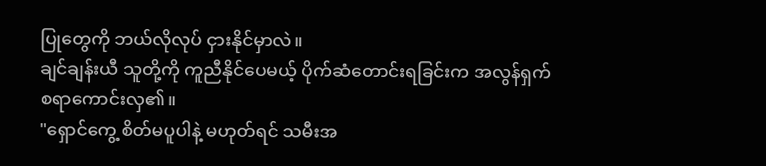ပြုတွေကို ဘယ်လိုလုပ် ငှားနိုင်မှာလဲ။
ချင်ချန်းယီ သူတို့ကို ကူညီနိုင်ပေမယ့် ပိုက်ဆံတောင်းရခြင်းက အလွန်ရှက်စရာကောင်းလှ၏။
"ရှောင်ကွေ့ စိတ်မပူပါနဲ့ မဟုတ်ရင် သမီးအ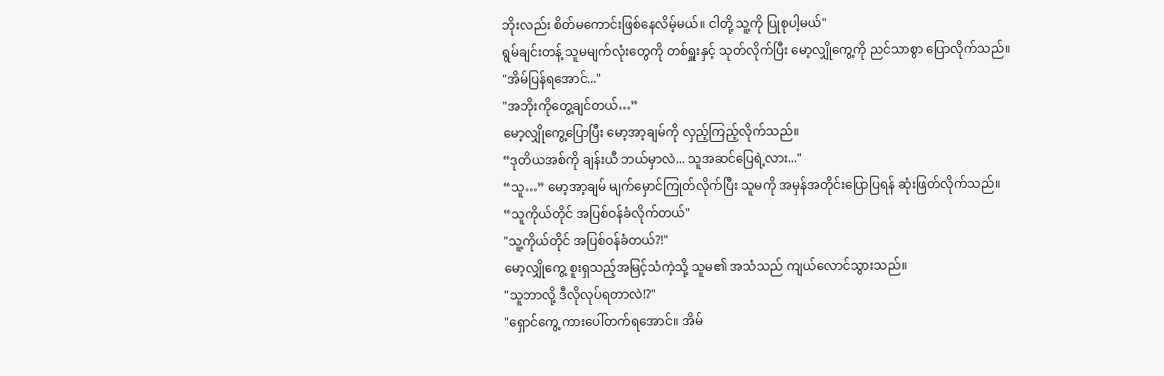ဘိုးလည်း စိတ်မကောင်းဖြစ်နေလိမ့်မယ်။ ငါတို့ သူ့ကို ပြုစုပါ့မယ်"
ရွမ်ချင်းတန့် သူမမျက်လုံးတွေကို တစ်ရှူးနှင့် သုတ်လိုက်ပြီး မော့လျှိုကွေ့ကို ညင်သာစွာ ပြောလိုက်သည်။
"အိမ်ပြန်ရအောင်..."
"အဘိုးကိုတွေ့ချင်တယ်…”
မော့လျှိုကွေ့ပြောပြီး မော့အာ့ချမ်ကို လှည့်ကြည့်လိုက်သည်။
“ဒုတိယအစ်ကို ချန်းယီ ဘယ်မှာလဲ... သူအဆင်ပြေရဲ့လား..."
“သူ…” မော့အာ့ချမ် မျက်မှောင်ကြုတ်လိုက်ပြီး သူမကို အမှန်အတိုင်းပြောပြရန် ဆုံးဖြတ်လိုက်သည်။
“သူကိုယ်တိုင် အပြစ်ဝန်ခံလိုက်တယ်"
"သူ့ကိုယ်တိုင် အပြစ်ဝန်ခံတယ်?!"
မော့လျှိုကွေ့ စူးရှသည့်အမြင့်သံကဲ့သို့ သူမ၏ အသံသည် ကျယ်လောင်သွားသည်။
"သူဘာလို့ ဒီလိုလုပ်ရတာလဲ!?"
"ရှောင်ကွေ့ ကားပေါ်တက်ရအောင်။ အိမ်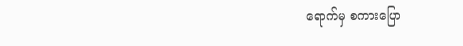ရောက်မှ စကားပြော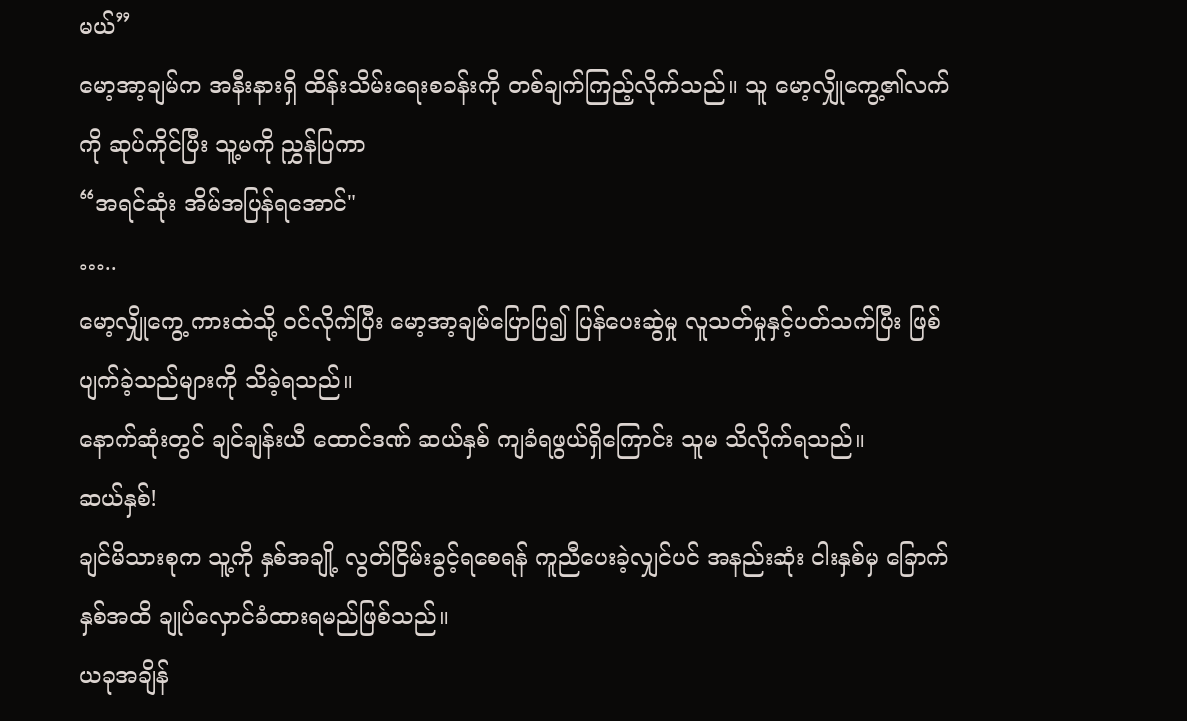မယ်”
မော့အာ့ချမ်က အနီးနားရှိ ထိန်းသိမ်းရေးစခန်းကို တစ်ချက်ကြည့်လိုက်သည်။ သူ မော့လျှိုကွေ့၏လက်ကို ဆုပ်ကိုင်ပြီး သူ့မကို ညွှန်ပြကာ
“အရင်ဆုံး အိမ်အပြန်ရအောင်"
…..
မော့လျှိုကွေ့ ကားထဲသို့ ဝင်လိုက်ပြီး မော့အာ့ချမ်ပြောပြ၍ ပြန်ပေးဆွဲမှု လူသတ်မှုနှင့်ပတ်သက်ပြီး ဖြစ်ပျက်ခဲ့သည်များကို သိခဲ့ရသည်။
နောက်ဆုံးတွင် ချင်ချန်းယီ ထောင်ဒဏ် ဆယ်နှစ် ကျခံရဖွယ်ရှိကြောင်း သူမ သိလိုက်ရသည်။
ဆယ်နှစ်!
ချင်မိသားစုက သူ့ကို နှစ်အချို့ လွတ်ငြိမ်းခွင့်ရစေရန် ကူညီပေးခဲ့လျှင်ပင် အနည်းဆုံး ငါးနှစ်မှ ခြောက်နှစ်အထိ ချုပ်လှောင်ခံထားရမည်ဖြစ်သည်။
ယခုအချိန်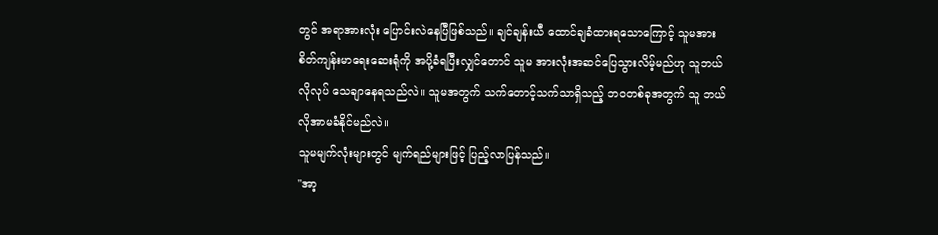တွင် အရာအားလုံး ပြောင်းလဲနေပြီဖြစ်သည်။ ချင်ချန်းယီ ထောင်ချခံထားရသောကြောင့် သူမအား စိတ်ကျန်းမာရေးဆေးရုံကို အပို့ခံရပြီးလျှင်တောင် သူမ အားလုံးအဆင်ပြေသွားလိမ့်မည်ဟု သူဘယ်လိုလုပ် သေချာနေရသည်လဲ။ သူမအတွက် သက်တောင့်သက်သာရှိသည့် ဘဝတစ်ခုအတွက် သူ ဘယ်လိုအာမခံနိုင်မည်လဲ။
သူမမျက်လုံးများတွင် မျက်ရည်များဖြင့် ပြည့်လာပြန်သည်။
"အာ့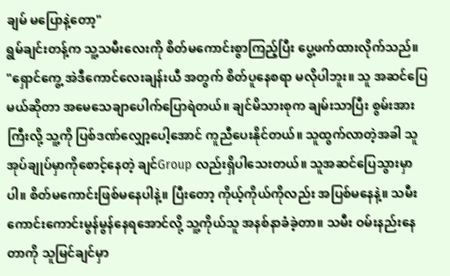ချမ် မပြောနဲ့တော့"
ရွမ်ချင်းတန့်က သူ့သမီးလေးကို စိတ်မကောင်းစွာကြည့်ပြီး ပွေ့ဖက်ထားလိုက်သည်။
"ရှောင်ကွေ့ အဲဒီကောင်လေးချန်းယီ အတွက် စိတ်ပူနေစရာ မလိုပါဘူး။ သူ အဆင်ပြေမယ်ဆိုတာ အမေသေချာပေါက်ပြောရဲတယ်။ ချင်မိသားစုက ချမ်းသာပြီး စွမ်းအားကြီးလို့ သူ့ကို ပြစ်ဒဏ်လျှော့ပေါ့အောင် ကူညီပေးနိုင်တယ်။ သူထွက်လာတဲ့အခါ သူ အုပ်ချုပ်မှာကိုစောင့်နေတဲ့ ချင်Group လည်းရှိပါသေးတယ်။ သူအဆင်ပြေသွားမှာပါ။ စိတ်မကောင်းဖြစ်မနေပါနဲ့။ ပြီးတော့ ကိုယ့်ကိုယ်ကိုလည်း အပြစ်မနေနဲ့။ သမီး ကောင်းကောင်းမွန်မွန်နေရအောင်လို့ သူ့ကိုယ်သူ အနစ်နာခံခဲ့တာ။ သမီး ဝမ်းနည်းနေတာကို သူမြင်ချင်မှာ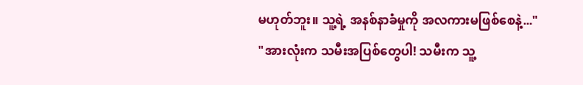မဟုတ်ဘူး။ သူ့ရဲ့ အနစ်နာခံမှုကို အလကားမဖြစ်စေနဲ့..."
"အားလုံးက သမီးအပြစ်တွေပါ! သမီးက သူ့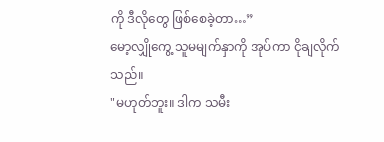ကို ဒီလိုတွေ ဖြစ်စေခဲ့တာ…”
မော့လျှိုကွေ့ သူမမျက်နှာကို အုပ်ကာ ငိုချလိုက်သည်။
"မဟုတ်ဘူး။ ဒါက သမီး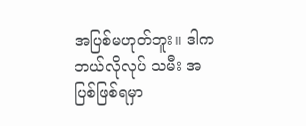အပြစ်မဟုတ်ဘူး။ ဒါက ဘယ်လိုလုပ် သမီး အပြစ်ဖြစ်ရမှာ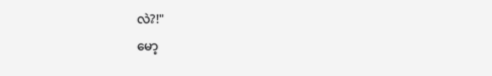လဲ?!"
မော့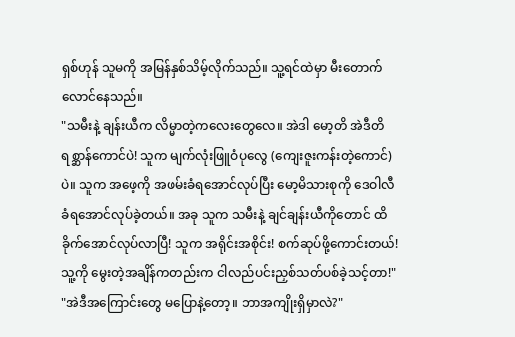ရှစ်ဟုန် သူမကို အမြန်နှစ်သိမ့်လိုက်သည်။ သူ့ရင်ထဲမှာ မီးတောက်လောင်နေသည်။
"သမီးနဲ့ ချန်းယီက လိမ္မာတဲ့ကလေးတွေလေ။ အဲဒါ မော့တိ အဲဒီတိရစ္ဆာန်ကောင်ပဲ! သူက မျက်လုံးဖြူဝံပုလွေ (ကျေးဇူးကန်းတဲ့ကောင်)ပဲ။ သူက အဖေ့ကို အဖမ်းခံရအောင်လုပ်ပြီး မော့မိသားစုကို ဒေဝါလီခံရအောင်လုပ်ခဲ့တယ်။ အခု သူက သမီးနဲ့ ချင်ချန်းယီကိုတောင် ထိခိုက်အောင်လုပ်လာပြီ! သူက အရိုင်းအစိုင်း! စက်ဆုပ်ဖို့ကောင်းတယ်! သူ့ကို မွေးတဲ့အချိန်ကတည်းက ငါလည်ပင်းညှစ်သတ်ပစ်ခဲ့သင့်တာ!"
"အဲဒီအကြောင်းတွေ မပြောနဲ့တော့။ ဘာအကျိုးရှိမှာလဲ?"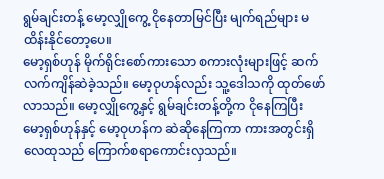ရွမ်ချင်းတန့် မော့လျှိုကွေ့ ငိုနေတာမြင်ပြီး မျက်ရည်များ မထိန်းနိုင်တော့ပေ။
မော့ရှစ်ဟုန် မိုက်ရိုင်းစော်ကားသော စကားလုံးများဖြင့် ဆက်လက်ကျိန်ဆဲခဲ့သည်။ မော့ဝုဟန်လည်း သူ့ဒေါသကို ထုတ်ဖော်လာသည်။ မော့လျှိုကွေ့နှင့် ရွမ်ချင်းတန့်တို့က ငိုနေကြပြီး မော့ရှစ်ဟုန်နှင့် မော့ဝုဟန်က ဆဲဆိုနေကြကာ ကားအတွင်းရှိ လေထုသည် ကြောက်စရာကောင်းလှသည်။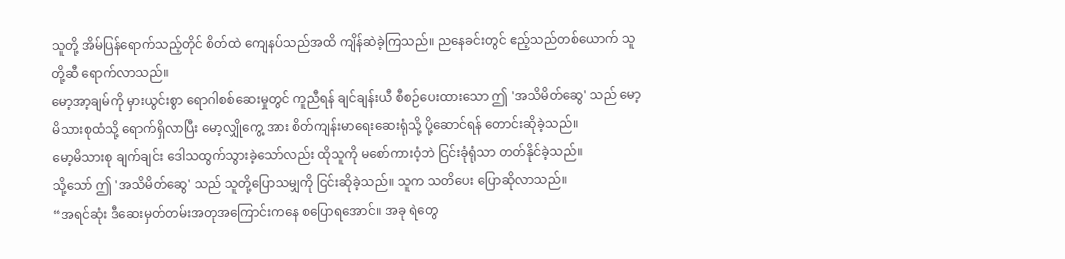သူတို့ အိမ်ပြန်ရောက်သည့်တိုင် စိတ်ထဲ ကျေနပ်သည်အထိ ကျိန်ဆဲခဲ့ကြသည်။ ညနေခင်းတွင် ဧည့်သည်တစ်ယောက် သူတို့ဆီ ရောက်လာသည်။
မော့အာ့ချမ်ကို မှားယွင်းစွာ ရောဂါစစ်ဆေးမှုတွင် ကူညီရန် ချင်ချန်းယီ စီစဉ်ပေးထားသော ဤ 'အသိမိတ်ဆွေ' သည် မော့မိသားစုထံသို့ ရောက်ရှိလာပြီး မော့လျှိုကွေ့ အား စိတ်ကျန်းမာရေးဆေးရုံသို့ ပို့ဆောင်ရန် တောင်းဆိုခဲ့သည်။
မော့မိသားစု ချက်ချင်း ဒေါသထွက်သွားခဲ့သော်လည်း ထိုသူကို မစော်ကားဝံ့ဘဲ ငြင်းခုံရုံသာ တတ်နိုင်ခဲ့သည်။
သို့သော် ဤ 'အသိမိတ်ဆွေ' သည် သူတို့ပြောသမျှကို ငြင်းဆိုခဲ့သည်။ သူက သတိပေး ပြောဆိုလာသည်။
“အရင်ဆုံး ဒီဆေးမှတ်တမ်းအတုအကြောင်းကနေ စပြောရအောင်။ အခု ရဲတွေ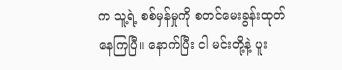က သူ့ရဲ့ စစ်မှန်မှုကို စတင်မေးခွန်းထုတ်နေကြပြီ။ နောက်ပြီး ငါ မင်းတို့နဲ့ ပူး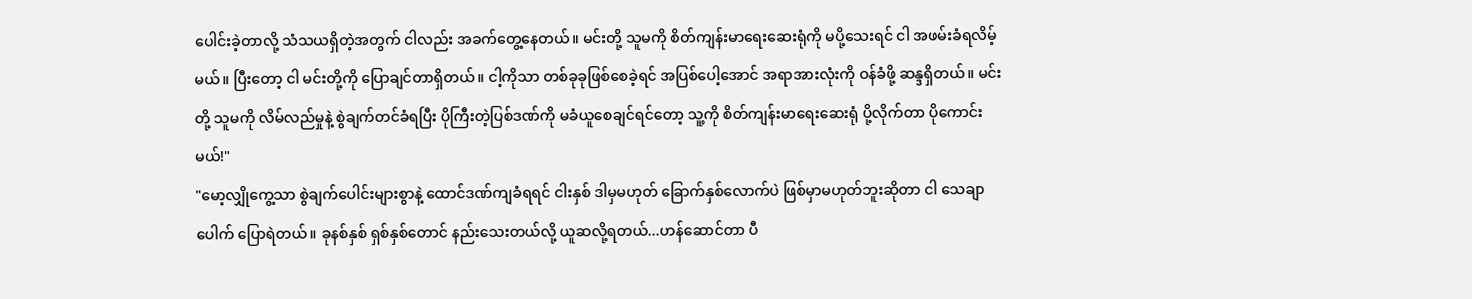ပေါင်းခဲ့တာလို့ သံသယရှိတဲ့အတွက် ငါလည်း အခက်တွေ့နေတယ်။ မင်းတို့ သူမကို စိတ်ကျန်းမာရေးဆေးရုံကို မပို့သေးရင် ငါ အဖမ်းခံရလိမ့်မယ်။ ပြီးတော့ ငါ မင်းတို့ကို ပြောချင်တာရှိတယ်။ ငါ့ကိုသာ တစ်ခုခုဖြစ်စေခဲ့ရင် အပြစ်ပေါ့အောင် အရာအားလုံးကို ဝန်ခံဖို့ ဆန္ဒရှိတယ်။ မင်းတို့ သူမကို လိမ်လည်မှုနဲ့ စွဲချက်တင်ခံရပြီး ပိုကြီးတဲ့ပြစ်ဒဏ်ကို မခံယူစေချင်ရင်တော့ သူ့ကို စိတ်ကျန်းမာရေးဆေးရုံ ပို့လိုက်တာ ပိုကောင်းမယ်!"
"မော့လျှိုကွေ့သာ စွဲချက်ပေါင်းများစွာနဲ့ ထောင်ဒဏ်ကျခံရရင် ငါးနှစ် ဒါမှမဟုတ် ခြောက်နှစ်လောက်ပဲ ဖြစ်မှာမဟုတ်ဘူးဆိုတာ ငါ သေချာပေါက် ပြောရဲတယ်။ ခုနစ်နှစ် ရှစ်နှစ်တောင် နည်းသေးတယ်လို့ ယူဆလို့ရတယ်...ဟန်ဆောင်တာ ပီ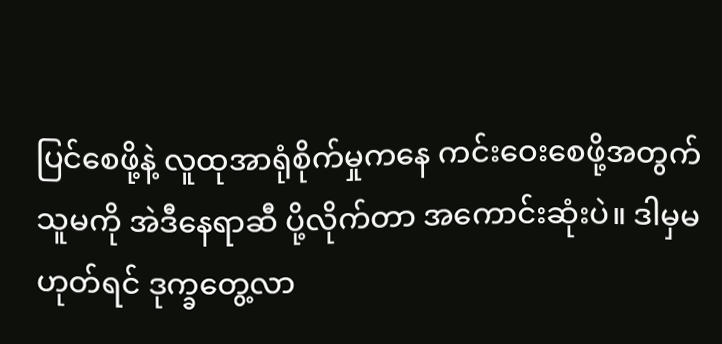ပြင်စေဖို့နဲ့ လူထုအာရုံစိုက်မှုကနေ ကင်းဝေးစေဖို့အတွက် သူမကို အဲဒီနေရာဆီ ပို့လိုက်တာ အကောင်းဆုံးပဲ။ ဒါမှမဟုတ်ရင် ဒုက္ခတွေ့လာ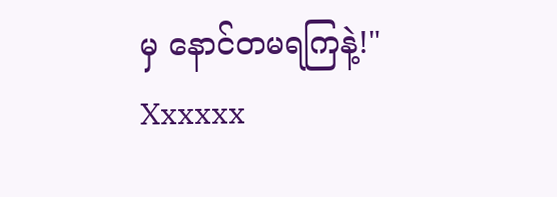မှ နောင်တမရကြနဲ့!"
Xxxxxx